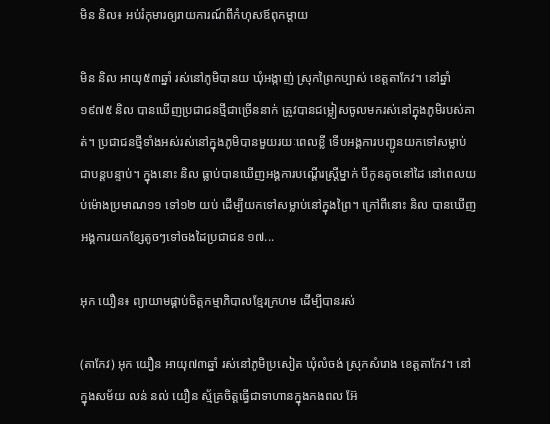មិន និល៖ អប់រំកុមារឲ្យរាយការណ៍ពីកំហុសឪពុកម្ដាយ

មិន និល អាយុ៥៣ឆ្នាំ រស់នៅភូមិបានយ ឃុំអង្កាញ់ ស្រុកព្រៃកប្បាស់ ខេត្តតាកែវ។ នៅឆ្នាំ១៩៧៥ និល បានឃើញប្រជាជនថ្មីជាច្រើននាក់ ត្រូវបានជម្លៀសចូលមករស់នៅក្នុងភូមិរបស់គាត់។ ប្រជាជនថ្មីទាំងអស់រស់នៅក្នុងភូមិបានមួយរយៈពេលខ្លី ទើបអង្គការបញ្ជូនយកទៅសម្លាប់ជាបន្តបន្ទាប់។ ក្នុងនោះ និល ធ្លាប់បានឃើញអង្គការបណ្ដើរស្ដ្រីម្នាក់ បីកូនតូចនៅដៃ នៅពេលយប់ម៉ោងប្រមាណ១១ ទៅ១២ យប់ ដើម្បីយកទៅសម្លាប់នៅក្នុងព្រៃ។ ក្រៅពីនោះ និល បានឃើញអង្គការយកខ្សែតូចៗទៅចងដៃប្រជាជន ១៧...

អុក យឿន៖ ព្យាយាមផ្គាប់ចិត្តកម្មាភិបាលខ្មែរក្រហម ដើម្បីបានរស់

(តាកែវ) អុក យឿន អាយុ៧៣ឆ្នាំ រស់នៅភូមិប្រសៀត ឃុំលំចង់ ស្រុកសំរោង ខេត្តតាកែវ។ នៅក្នុងសម័យ លន់ នល់ យឿន ស្ម័គ្រចិត្តធ្វើជាទាហានក្នុងកងពល អ៊ែ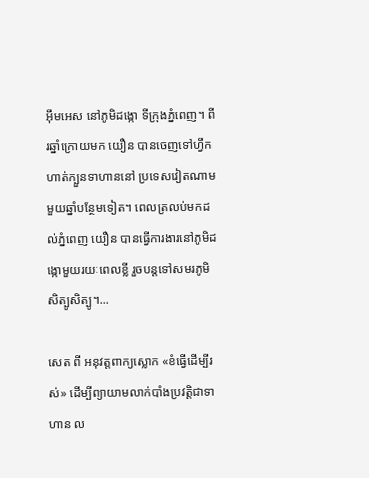អ៊ឹមអេស នៅភូមិដង្កោ ទីក្រុងភ្នំពេញ។ ពីរឆ្នាំក្រោយមក យឿន បានចេញទៅហ្វឹកហាត់ក្បួនទាហាននៅ ប្រទេសវៀតណាម មួយឆ្នាំបន្ថែមទៀត។ ពេលត្រលប់មកដល់ភ្នំពេញ យឿន បានធ្វើការងារនៅភូមិដង្កោមួយរយៈពេលខ្លី រួចបន្តទៅសមរភូមិសិត្បូសិត្បូ។...

សេត ពី អនុវត្តពាក្យស្លោក «ខំធ្វើដើម្បីរស់» ដើម្បីព្យាយាមលាក់បាំងប្រវត្តិជាទាហាន ល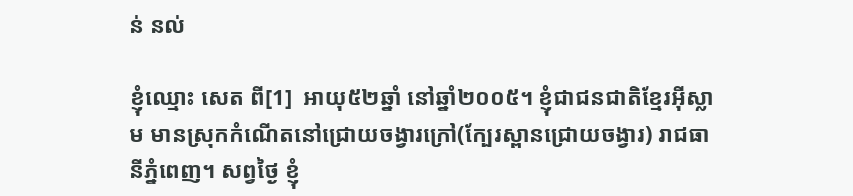ន់ នល់

ខ្ញុំឈ្មោះ សេត ពី[1]  អាយុ៥២ឆ្នាំ នៅឆ្នាំ២០០៥។ ខ្ញុំជាជនជាតិខ្មែរអ៊ីស្លាម មានស្រុកកំណើតនៅជ្រោយចង្វារក្រៅ(ក្បែរស្ពានជ្រោយចង្វារ) រាជធានីភ្នំពេញ។ សព្វថ្ងៃ ខ្ញុំ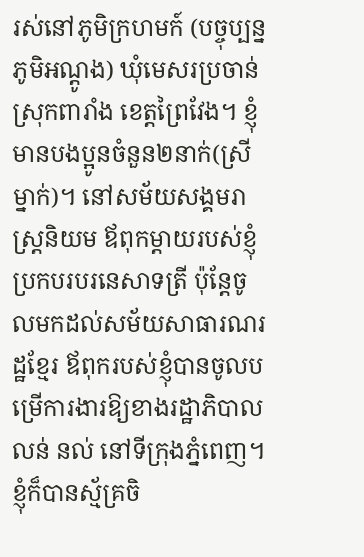រស់នៅភូមិក្រហមក៍ (បច្ចុប្បន្ន ភូមិអណ្តូង) ឃុំមេសរប្រចាន់ ស្រុកពារាំង ខេត្តព្រៃវែង។ ខ្ញុំមានបងប្អូនចំនួន២នាក់(ស្រីម្នាក់)។ នៅសម័យសង្គមរាស្ត្រនិយម ឪពុកម្តាយរបស់ខ្ញុំប្រកបរបរនេសាទត្រី ប៉ុន្តែចូលមកដល់សម័យសាធារណរដ្ឋខ្មែរ ឪពុករបស់ខ្ញុំបានចូលបម្រើការងារឱ្យខាងរដ្ឋាភិបាល លន់ នល់ នៅទីក្រុងភ្នំពេញ។  ខ្ញុំក៏បានស្ម័គ្រចិ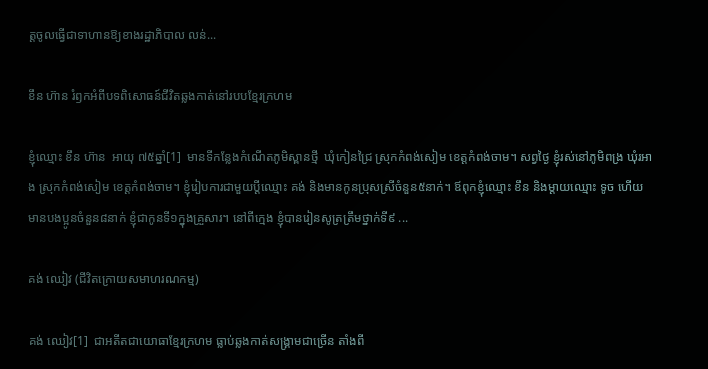ត្តចូលធ្វើជាទាហានឱ្យខាងរដ្ឋាភិបាល លន់...

ខឹន ហ៊ាន រំឭកអំពីបទពិសោធន៍ជីវិតឆ្លងកាត់នៅរបបខ្មែរក្រហម

ខ្ញុំឈ្មោះ ខឹន ហ៊ាន  អាយុ ៧៥ឆ្នាំ[1]  មានទីកន្លែងកំណើតភូមិស្ពានថ្មី  ឃុំកៀនជ្រៃ ស្រុកកំពង់សៀម ខេត្តកំពង់ចាម។ សព្វថ្ងៃ ខ្ញុំរស់នៅភូមិពង្រ ឃុំរអាង ស្រុកកំពង់សៀម ខេត្តកំពង់ចាម។ ខ្ញុំរៀបការជាមួយប្ដីឈ្មោះ គង់ និងមានកូនប្រុសស្រីចំនួន៥នាក់។ ឪពុកខ្ញុំឈ្មោះ ខឹន និងម្ដាយឈ្មោះ ទូច ហើយមានបងប្អូនចំនួន៨នាក់ ខ្ញុំជាកូនទី១ក្នុងគ្រួសារ។ នៅពីក្មេង ខ្ញុំបានរៀនសូត្រត្រឹមថ្នាក់ទី៩ ...

គង់ ឈៀវ (ជីវិតក្រោយសមាហរណកម្ម)

គង់ ឈៀវ[1]  ជាអតីតជាយោធាខ្មែរក្រហម ធ្លាប់ឆ្លងកាត់សង្រ្គាមជាច្រើន តាំងពី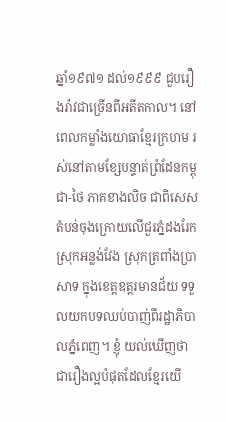ឆ្នាំ១៩៧១ ដល់១៩៩៩ ជួបរឿងរ៉ាវជាច្រើនពីអតីតកាល។ នៅពេលកម្លាំងយោធាខ្មែរក្រហម រស់នៅតាមខ្សែបន្ទាត់ព្រំដែនកម្ពុជា-ថៃ ភាគខាងលិច ជាពិសេសតំបន់ចុងក្រោយលើជួរភ្នំដងរែក ស្រុកអន្លង់វែង ស្រុកត្រពាំងប្រាសាទ ក្នុងខេត្តឧត្តរមានជ័យ ទទួលយកបទឈប់បាញ់ពីរដ្ឋាភិបាលភ្នំពេញ។ ខ្ញុំ យល់ឃើញថា ជារឿងល្អបំផុតដែលខ្មែរយើ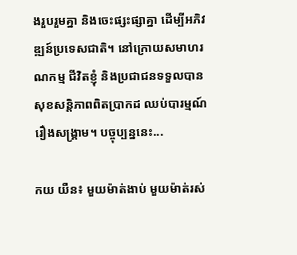ងរួបរួមគ្នា និងចេះផ្សះផ្សាគ្នា ដើម្បីអភិវឌ្ឍន៍ប្រទេសជាតិ។ នៅក្រោយសមាហរណកម្ម ជីវិតខ្ញុំ និងប្រជាជនទទួលបានសុខសន្តិភាពពិតប្រាកដ ឈប់បារម្មណ៍រឿងសង្រ្គាម។ បច្ចុប្បន្ននេះ...

កយ យឺន៖ មួយម៉ាត់ងាប់ មួយម៉ាត់រស់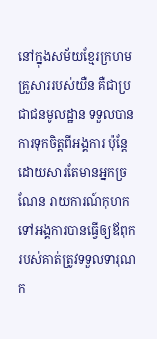នៅក្នុងសម័យខ្មែរក្រហម គ្រួសាររបស់យឺន គឺជាប្រជាជនមូលដ្ឋាន ទទួលបានការទុកចិត្តពីអង្គការ ប៉ុន្តែដោយសារតែមានអ្នកច្រណែន រាយការណ៍កុហកទៅអង្គការបានធ្វើឲ្យឪពុករបស់គាត់ត្រូវទទួលទារុណក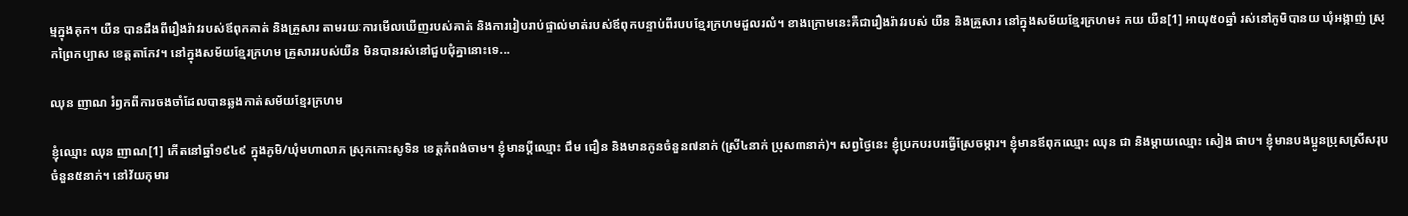ម្មក្នុងគុក។ យឺន បានដឹងពីរឿងរ៉ាវរបស់ឪពុកគាត់ និងគ្រួសារ តាមរយៈការមើលឃើញរបស់គាត់ និងការរៀបរាប់ផ្ទាល់មាត់របស់ឪពុកបន្ទាប់ពីរបបខ្មែរក្រហមដួលរលំ។ ខាងក្រោមនេះគឺជារឿងរ៉ាវរបស់ យឺន និងគ្រួសារ នៅក្នុងសម័យខ្មែរក្រហម៖ កយ យឺន[1] អាយុ៥០ឆ្នាំ រស់នៅភូមិបានយ ឃុំអង្កាញ់ ស្រុកព្រៃកប្បាស ខេត្តតាកែវ។ នៅក្នុងសម័យខ្មែរក្រហម គ្រួសាររបស់យឺន មិនបានរស់នៅជួបជុំគ្នានោះទេ...

ឈុន ញាណ រំឭកពីការចងចាំដែលបានឆ្លងកាត់សម័យខ្មែរក្រហម

ខ្ញុំឈ្មោះ ឈុន ញាណ[1] កើតនៅឆ្នាំ១៩៤៩ ក្នុងភូមិ/ឃុំមហាលាភ ស្រុកកោះសូទិន ខេត្តកំពង់ចាម។ ខ្ញុំមានប្តីឈ្មោះ ជឹម ជឿន និងមានកូនចំនួន៧នាក់ (ស្រី៤នាក់ ប្រុស៣នាក់)។ សព្វថ្ងៃនេះ ខ្ញុំប្រកបរបរធ្វើស្រែចម្ការ។ ខ្ញុំមានឪពុកឈ្មោះ ឈុន ជា និងម្ដាយឈ្មោះ សៀង ផាប។ ខ្ញុំមានបងប្អូនប្រុសស្រីសរុបចំនួន៥នាក់។ នៅវ័យកុមារ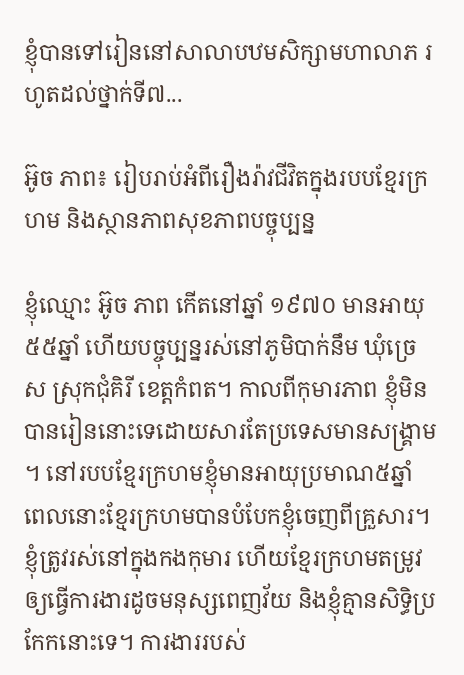ខ្ញុំបានទៅរៀននៅសាលាបឋមសិក្សាមហាលាភ រហូតដល់ថ្នាក់ទី៧...

អ៊ូច ភាព៖ រៀបរាប់អំពីរឿងរ៉ាវជីវិតក្នុងរបបខ្មែរក្រហម និងស្ថានភាពសុខភាពបច្ចុប្បន្ន

ខ្ញុំឈ្មោះ អ៊ូច ភាព កើតនៅឆ្នាំ ១៩៧០ មានអាយុ ៥៥ឆ្នាំ ហើយបច្ចុប្បន្នរស់នៅភូមិបាក់នឹម ឃុំច្រេស ស្រុកជុំគិរី ខេត្តកំពត។ កាលពីកុមារភាព ខ្ញុំមិនបានរៀននោះទេដោយសារតែប្រទេសមានសង្គ្រាម។ នៅរបបខ្មែរក្រហមខ្ញុំមានអាយុប្រមាណ៥ឆ្នាំ ពេលនោះខ្មែរក្រហមបានបំបែកខ្ញុំចេញពីគ្រួសារ។ ខ្ញុំត្រូវរស់នៅក្នុងកងកុមារ ហើយខ្មែរក្រហមតម្រូវឲ្យធ្វើការងារដូចមនុស្សពេញវ័យ និងខ្ញុំគ្មានសិទ្ធិប្រកែកនោះទេ។ ការងាររបស់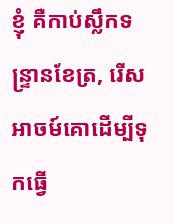ខ្ញុំ គឺកាប់ស្លឹកទន្ទ្រានខែត្រ, រើសអាចម៍គោដើម្បីទុកធ្វើ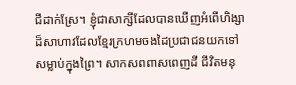ជីដាក់ស្រែ។ ខ្ញុំជាសាក្សីដែលបានឃើញអំពើហិង្សាដ៏សាហាវដែលខ្មែរក្រហមចងដៃប្រជាជនយកទៅសម្លាប់ក្នុងព្រៃ។ សាកសពពាសពេញដី ជីវិតមនុ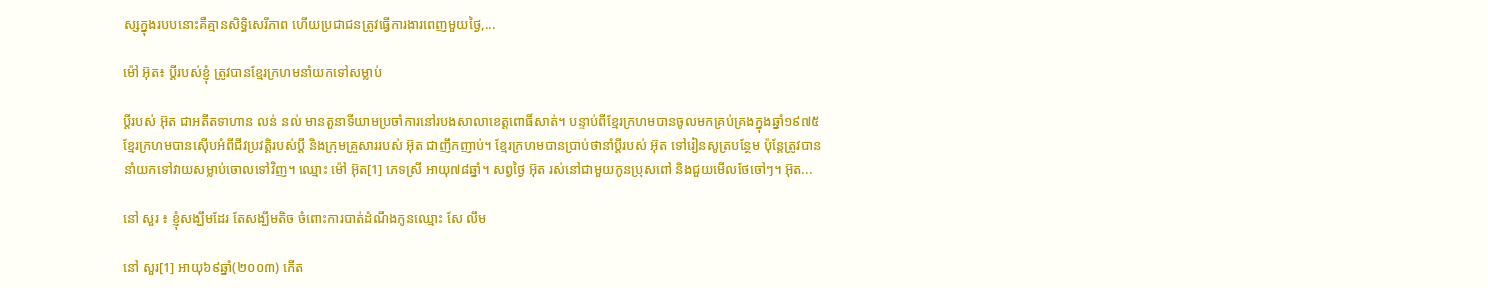ស្សក្នុងរបបនោះគឺគ្មានសិទ្ធិសេរីភាព ហើយប្រជាជនត្រូវធ្វើការងារពេញមួយថ្ងៃ,...

ម៉ៅ អ៊ុត៖ ប្ដីរបស់ខ្ញុំ ត្រូវបានខ្មែរក្រហមនាំយកទៅសម្លាប់

ប្ដីរបស់ អ៊ុត ជាអតីតទាហាន លន់ នល់ មានតួនាទីយាមប្រចាំការនៅរបងសាលាខេត្តពោធិ៍សាត់។ បន្ទាប់ពីខ្មែរក្រហមបានចូលមកគ្រប់គ្រងក្នុងឆ្នាំ១៩៧៥ ខ្មែរក្រហមបានស៊ើបអំពីជីវប្រវត្តិរបស់ប្ដី និងក្រុមគ្រួសាររបស់ អ៊ុត ជាញឹកញាប់។ ខ្មែរក្រហមបានប្រាប់ថានាំប្ដីរបស់ អ៊ុត ទៅរៀនសូត្របន្ថែម ប៉ុន្តែត្រូវបាននាំយកទៅវាយសម្លាប់ចោលទៅវិញ។ ឈ្មោះ ម៉ៅ អ៊ុត[1] ភេទស្រី អាយុ៧៨ឆ្នាំ។ សព្វថ្ងៃ អ៊ុត រស់នៅជាមួយកូនប្រុសពៅ និងជួយមើលថែចៅៗ។ អ៊ុត...

នៅ សួរ ៖ ខ្ញុំសង្ឃឹមដែរ តែសង្ឃឹមតិច ចំពោះការបាត់ដំណឹងកូនឈ្មោះ សែ លឹម

នៅ សួរ[1] អាយុ៦៩ឆ្នាំ(២០០៣) កើត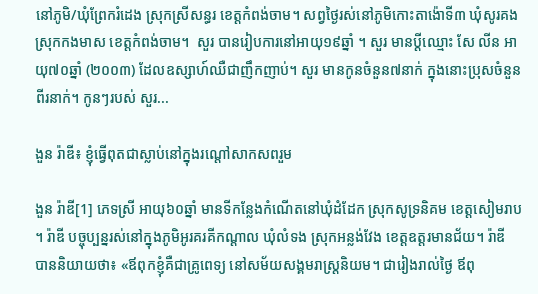នៅភូមិ/ឃុំព្រែករំដេង ស្រុកស្រីសន្ធរ ខេត្តកំពង់ចាម។ សព្វថ្ងៃរស់នៅភូមិកោះតាង៉ោទី៣ ឃុំសូរគង ស្រុកកងមាស ខេត្តកំពង់ចាម។  សួរ បានរៀបការនៅអាយុ១៩ឆ្នាំ ។ សួរ មានប្ដីឈ្មោះ សែ លីន អាយុ៧០ឆ្នាំ (២០០៣) ដែលឧស្សាហ៍ឈឺជាញឹកញាប់។ សួរ មានកូនចំនួន៧នាក់ ក្នុងនោះប្រុសចំនួនពីរនាក់។ កូនៗរបស់ សួរ...

ងួន រ៉ាឌី៖ ខ្ញុំធ្វើពុតជាស្លាប់នៅក្នុងរណ្តៅសាកសពរួម

ងួន រ៉ាឌី[1] ភេទស្រី អាយុ៦០ឆ្នាំ មានទីកន្លែងកំណើតនៅឃុំដំដែក ស្រុកសូទ្រនិគម ខេត្តសៀមរាប។ រ៉ាឌី បច្ចុប្បន្នរស់នៅក្នុងភូមិអូរគរគីកណ្ដាល ឃុំលំទង ស្រុកអន្លង់វែង ខេត្តឧត្តរមានជ័យ។ រ៉ាឌី បាននិយាយថា៖ «ឪពុកខ្ញុំគឺជាគ្រូពេទ្យ នៅសម័យសង្គមរាស្រ្តនិយម។ ជារៀងរាល់ថ្ងៃ ឪពុ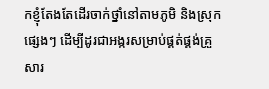កខ្ញុំតែងតែដើរចាក់ថ្នាំនៅតាមភូមិ និងស្រុកផ្សេងៗ ដើម្បីដូរជាអង្ករសម្រាប់ផ្គត់ផ្គង់គ្រួសារ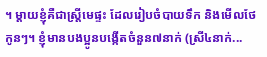។ ម្ដាយខ្ញុំគឺជាស្រ្តីមេផ្ទះ ដែលរៀបចំបាយទឹក និងមើលថែកូនៗ។ ខ្ញុំមានបងប្អូនបង្កើតចំនួន៧នាក់ (ស្រី៤នាក់...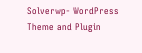Solverwp- WordPress Theme and Plugin